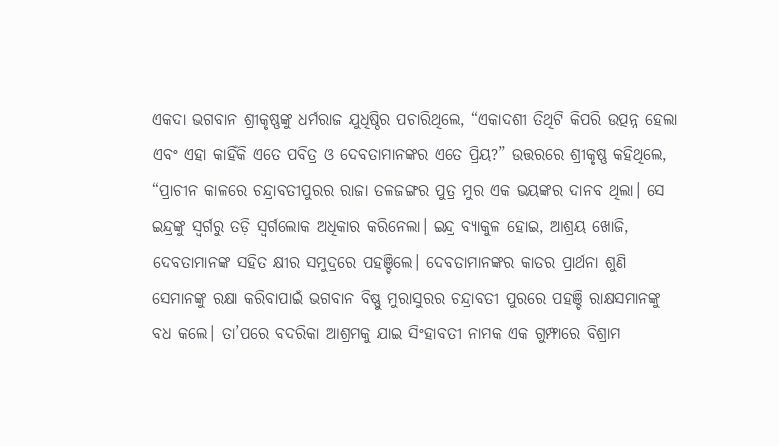ଏକଦା ଭଗବାନ ଶ୍ରୀକୃଷ୍ଣଙ୍କୁ ଧର୍ମରାଜ ଯୁଧିଷ୍ଠିର ପଚାରିଥିଲେ, “ଏକାଦଶୀ ତିଥିଟି କିପରି ଉତ୍ପନ୍ନ ହେଲା ଏବଂ ଏହା କାହିଁକି ଏତେ ପବିତ୍ର ଓ ଦେବତାମାନଙ୍କର ଏତେ ପ୍ରିୟ?” ଉତ୍ତରରେ ଶ୍ରୀକୃଷ୍ଣ କହିଥିଲେ, “ପ୍ରାଚୀନ କାଳରେ ଚନ୍ଦ୍ରାବତୀପୁରର ରାଜା ତଳଜଙ୍ଗର ପୁତ୍ର ମୁର ଏକ ଭୟଙ୍କର ଦାନବ ଥିଲା। ସେ ଇନ୍ଦ୍ରଙ୍କୁ ସ୍ୱର୍ଗରୁ ତଡ଼ି ସ୍ୱର୍ଗଲୋକ ଅଧିକାର କରିନେଲା। ଇନ୍ଦ୍ର ବ୍ୟାକୁଳ ହୋଇ, ଆଶ୍ରୟ ଖୋଜି, ଦେବତାମାନଙ୍କ ସହିତ କ୍ଷୀର ସମୁଦ୍ରରେ ପହଞ୍ଚିଲେ। ଦେବତାମାନଙ୍କର କାତର ପ୍ରାର୍ଥନା ଶୁଣି ସେମାନଙ୍କୁ ରକ୍ଷା କରିବାପାଇଁ ଭଗବାନ ବିଷ୍ଣୁ ମୁରାସୁରର ଚନ୍ଦ୍ରାବତୀ ପୁରରେ ପହଞ୍ଚି ରାକ୍ଷସମାନଙ୍କୁ ବଧ କଲେ। ତା’ପରେ ବଦରିକା ଆଶ୍ରମକୁ ଯାଇ ସିଂହାବତୀ ନାମକ ଏକ ଗୁମ୍ଫାରେ ବିଶ୍ରାମ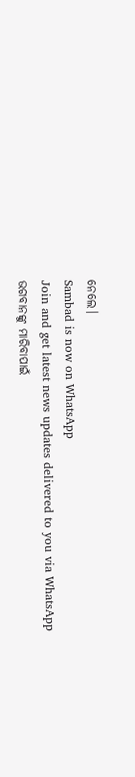ନେଲେ।
Sambad is now on WhatsApp
Join and get latest news updates delivered to you via WhatsApp
ଭଗବାନଙ୍କୁ ମାରିବାପାଇଁ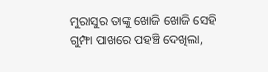ମୁରାସୁର ତାଙ୍କୁ ଖୋଜି ଖୋଜି ସେହି ଗୁମ୍ଫା ପାଖରେ ପହଞ୍ଚି ଦେଖିଲା,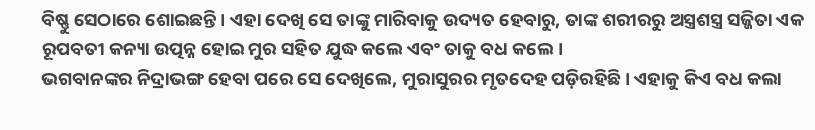ବିଷ୍ଣୁ ସେଠାରେ ଶୋଇଛନ୍ତି। ଏହା ଦେଖି ସେ ତାଙ୍କୁ ମାରିବାକୁ ଉଦ୍ୟତ ହେବାରୁ, ତାଙ୍କ ଶରୀରରୁ ଅସ୍ତ୍ରଶସ୍ତ୍ର ସଜ୍ଜିତା ଏକ ରୂପବତୀ କନ୍ୟା ଉତ୍ପନ୍ନ ହୋଇ ମୁର ସହିତ ଯୁଦ୍ଧ କଲେ ଏବଂ ତାକୁ ବଧ କଲେ।
ଭଗବାନଙ୍କର ନିଦ୍ରାଭଙ୍ଗ ହେବା ପରେ ସେ ଦେଖିଲେ, ମୁରାସୁରର ମୃତଦେହ ପଡ଼ିରହିଛି। ଏହାକୁ କିଏ ବଧ କଲା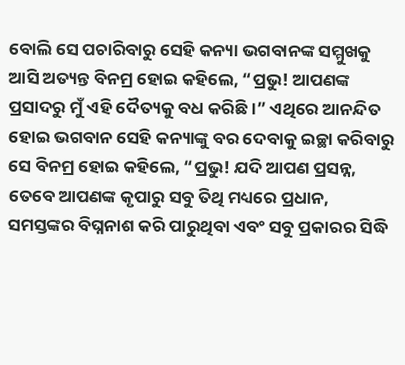ବୋଲି ସେ ପଚାରିବାରୁ ସେହି କନ୍ୟା ଭଗବାନଙ୍କ ସମ୍ମୁଖକୁ ଆସି ଅତ୍ୟନ୍ତ ବିନମ୍ର ହୋଇ କହିଲେ, “ପ୍ରଭୁ! ଆପଣଙ୍କ ପ୍ରସାଦରୁ ମୁଁ ଏହି ଦୈତ୍ୟକୁ ବଧ କରିଛି।” ଏଥିରେ ଆନନ୍ଦିତ ହୋଇ ଭଗବାନ ସେହି କନ୍ୟାଙ୍କୁ ବର ଦେବାକୁ ଇଚ୍ଛା କରିବାରୁ ସେ ବିନମ୍ର ହୋଇ କହିଲେ, “ପ୍ରଭୁ! ଯଦି ଆପଣ ପ୍ରସନ୍ନ, ତେବେ ଆପଣଙ୍କ କୃପାରୁ ସବୁ ତିଥି ମଧ୍ୟରେ ପ୍ରଧାନ, ସମସ୍ତଙ୍କର ବିଘ୍ନନାଶ କରି ପାରୁଥିବା ଏବଂ ସବୁ ପ୍ରକାରର ସିଦ୍ଧି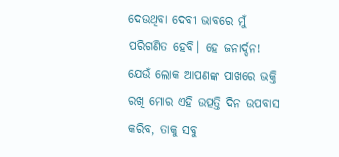ଦେଉଥିବା ଦେବୀ ଭାବରେ ମୁଁ ପରିଗଣିତ ହେବି। ହେ ଜନାର୍ଦ୍ଦନ! ଯେଉଁ ଲୋକ ଆପଣଙ୍କ ପାଖରେ ଭକ୍ତି ରଖି ମୋର ଏହି ଉତ୍ପତ୍ତି ଦିନ ଉପବାସ କରିବ, ତାକୁ ସବୁ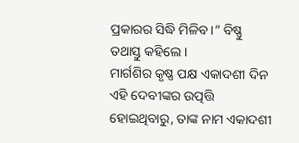ପ୍ରକାରର ସିଦ୍ଧି ମିଳିବ।” ବିଷ୍ଣୁ ତଥାସ୍ତୁ କହିଲେ।
ମାର୍ଗଶିର କୃଷ୍ଣ ପକ୍ଷ ଏକାଦଶୀ ଦିନ ଏହି ଦେବୀଙ୍କର ଉତ୍ପତ୍ତି ହୋଇଥିବାରୁ, ତାଙ୍କ ନାମ ଏକାଦଶୀ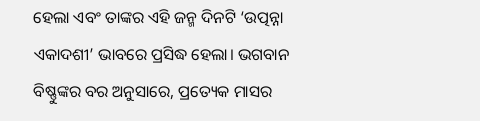ହେଲା ଏବଂ ତାଙ୍କର ଏହି ଜନ୍ମ ଦିନଟି ‘ଉତ୍ପନ୍ନା ଏକାଦଶୀ’ ଭାବରେ ପ୍ରସିଦ୍ଧ ହେଲା। ଭଗବାନ ବିଷ୍ଣୁଙ୍କର ବର ଅନୁସାରେ, ପ୍ରତ୍ୟେକ ମାସର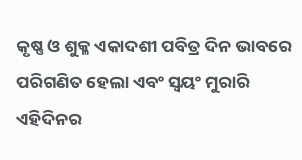କୃଷ୍ଣ ଓ ଶୁକ୍ଳ ଏକାଦଶୀ ପବିତ୍ର ଦିନ ଭାବରେ ପରିଗଣିତ ହେଲା ଏବଂ ସ୍ୱୟଂ ମୁରାରି ଏହିଦିନର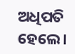ଅଧିପତି ହେଲେ।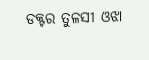ଡକ୍ଟର ତୁଳସୀ ଓଝା